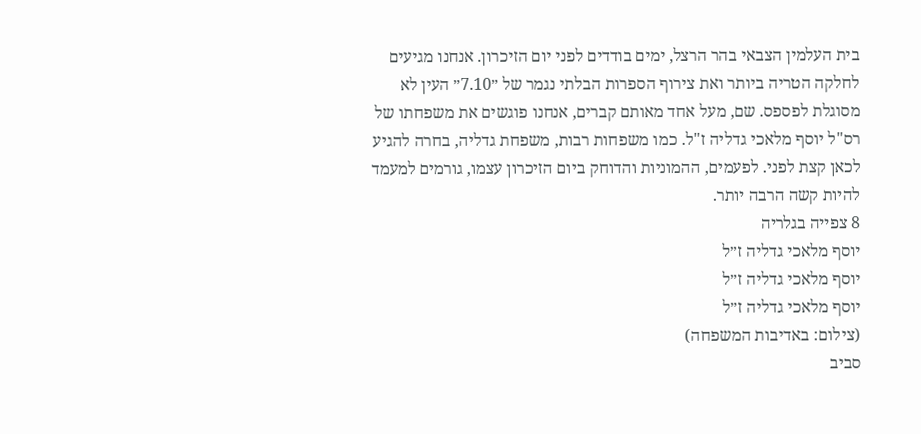בית העלמין הצבאי בהר הרצל, ימים בודדים לפני יום הזיכרון. אנחנו מגיעים לחלקה הטריה ביותר ואת צירוף הספרות הבלתי נגמר של ״7.10״ העין לא מסוגלת לפספס. שם, מעל אחד מאותם קברים, אנחנו פוגשים את משפחתו של רס"ל יוסף מלאכי גדליה ז"ל. כמו משפחות רבות, משפחת גדליה, בחרה להגיע לכאן קצת לפני. לפעמים, ההמוניות והדוחק ביום הזיכרון עצמו, גורמים למעמד להיות קשה הרבה יותר.
8 צפייה בגלריה
יוסף מלאכי גדליה ז״ל
יוסף מלאכי גדליה ז״ל
יוסף מלאכי גדליה ז״ל
(צילום: באדיבות המשפחה)
סביב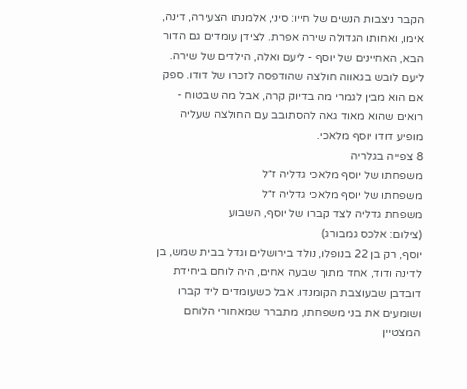הקבר ניצבות הנשים של חייו: סיני, אלמנתו הצעירה, דינה, אימו, ואחותו הגדולה שירה אפרת. לצידן עומדים גם הדור הבא, האחיינים של יוסף - ליעם ואלה, הילדים של שירה. ליעם לובש בגאווה חולצה שהודפסה לזכרו של דודו. ספק אם הוא מבין לגמרי מה בדיוק קרה, אבל מה שבטוח - רואים שהוא מאוד גאה להסתובב עם החולצה שעליה מופיע דודו יוסף מלאכי.
8 צפייה בגלריה
משפחתו של יוסף מלאכי גדליה ז״ל
משפחתו של יוסף מלאכי גדליה ז״ל
משפחת גדליה לצד קברו של יוסף, השבוע
(צילום: אלכס גמבורג)
יוסף, רק בן 22 בנופלו, נולד בירושלים וגדל בבית שמש, בן לדינה ודוד, אחד מתוך שבעה אחים, היה לוחם ביחידת דובדבן שבעוצבת הקומנדו. אבל כשעומדים ליד קברו ושומעים את בני משפחתו, מתברר שמאחורי הלוחם המצטיין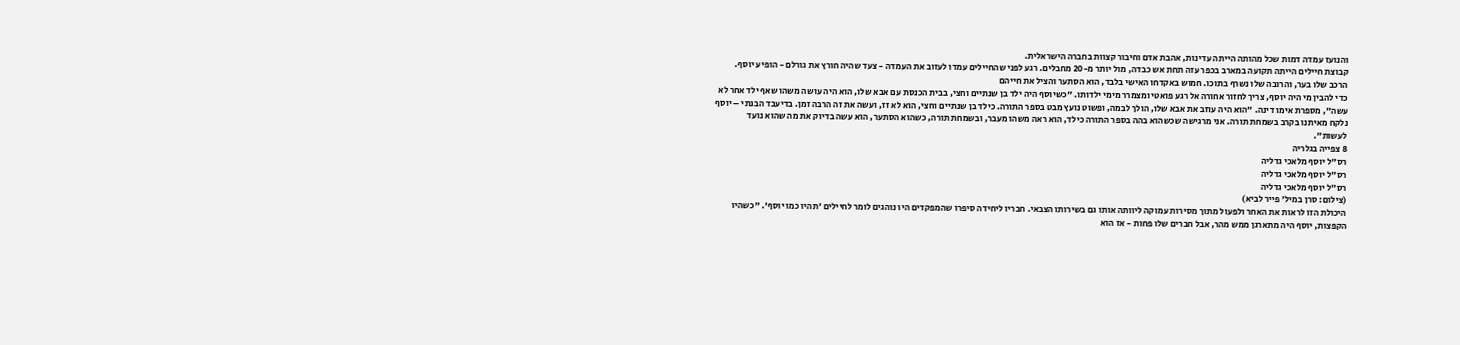והנועז עמדה דמות שכל מהותה הייתה עדינות, אהבת אדם וחיבור קצוות בחברה הישראלית.
קבוצת חיילים הייתה תקועה במארב בכפר עזה תחת אש כבדה, מול יותר מ-20 מחבלים. רגע לפני שהחיילים עמדו לעזוב את העמדה - צעד שהיה חורץ את גורלם - הופיע יוסף. הרכב שלו בער, והרובה שלו נשרף בתוכו. חמוש באקדחו האישי בלבד, הוא הסתער והציל את חייהם
כדי להבין מי היה יוסף, צריך לחזור אחורה אל רגע פואטי ומצמרר מימי ילדותו. "כשיוסף היה ילד בן שנתיים וחצי, בבית הכנסת עם אבא שלו, הוא היה עושה משהו שאף ילד אחר לא עשה", מספרת אימו דינה. "הוא היה עוזב את אבא שלו, הולך לבמה, ופשוט נועץ מבט בספר התורה. כילד בן שנתיים וחצי, הוא לא זז, ועשה את זה הרבה זמן. בדיעבד הבנתי – יוסף נלקח מאיתנו בקרב בשמחת תורה. אני מרגישה שכשהוא בהה בספר התורה כילד, הוא ראה משהו מעבר, ובשמחת תורה, כשהוא הסתער, הוא עשה בדיוק את מה שהוא נועד לעשות".
8 צפייה בגלריה
רס"ל יוסף מלאכי גדליה
רס"ל יוסף מלאכי גדליה
רס"ל יוסף מלאכי גדליה
(צילום: סרן במיל׳ פייר לביא)
היכולת הזו לראות את האחר ולפעול מתוך מסירות עמוקה ליוותה אותו גם בשירותו הצבאי. חבריו ליחידה סיפרו שהמפקדים היו נוהגים לומר לחיילים 'תהיו כמו יוסף'. "כשהיו הקפצות, יוסף היה מתארגן ממש מהר, אבל חברים שלו פחות - אז הוא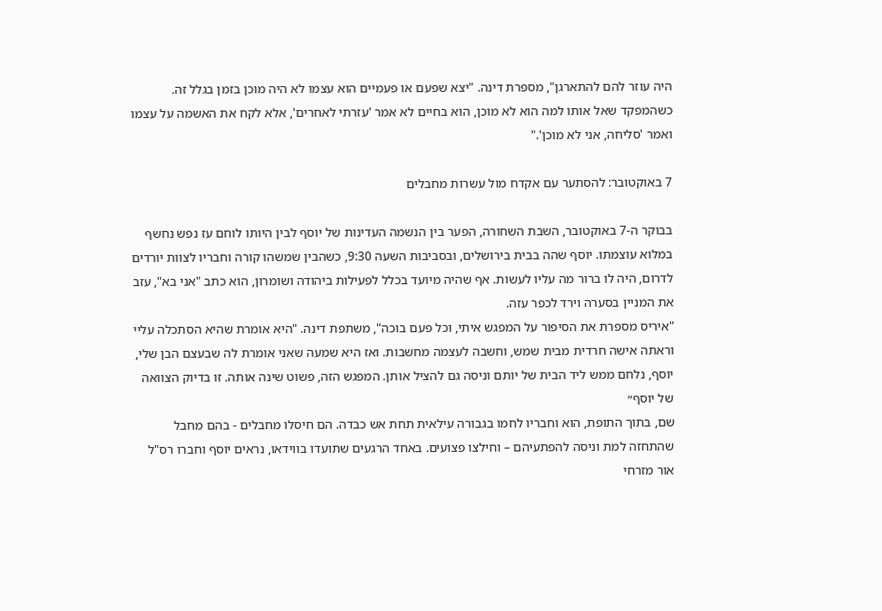היה עוזר להם להתארגן", מספרת דינה. "יצא שפעם או פעמיים הוא עצמו לא היה מוכן בזמן בגלל זה. כשהמפקד שאל אותו למה הוא לא מוכן, הוא בחיים לא אמר 'עזרתי לאחרים', אלא לקח את האשמה על עצמו ואמר 'סליחה, אני לא מוכן'."

7 באוקטובר: להסתער עם אקדח מול עשרות מחבלים

בבוקר ה-7 באוקטובר, השבת השחורה, הפער בין הנשמה העדינות של יוסף לבין היותו לוחם עז נפש נחשף במלוא עוצמתו. יוסף שהה בבית בירושלים, ובסביבות השעה 9:30, כשהבין שמשהו קורה וחבריו לצוות יורדים לדרום, היה לו ברור מה עליו לעשות. אף שהיה מיועד בכלל לפעילות ביהודה ושומרון, הוא כתב "אני בא", עזב את המניין בסערה וירד לכפר עזה.
"איריס מספרת את הסיפור על המפגש איתי, וכל פעם בוכה", משתפת דינה. "היא אומרת שהיא הסתכלה עליי וראתה אישה חרדית מבית שמש, וחשבה לעצמה מחשבות. ואז היא שמעה שאני אומרת לה שבעצם הבן שלי, יוסף, נלחם ממש ליד הבית של יותם וניסה גם להציל אותן. המפגש הזה, פשוט שינה אותה. זו בדיוק הצוואה של יוסף״
שם, בתוך התופת, הוא וחבריו לחמו בגבורה עילאית תחת אש כבדה. הם חיסלו מחבלים - בהם מחבל שהתחזה למת וניסה להפתעיהם – וחילצו פצועים. באחד הרגעים שתועדו בווידאו, נראים יוסף וחברו רס"ל אור מזרחי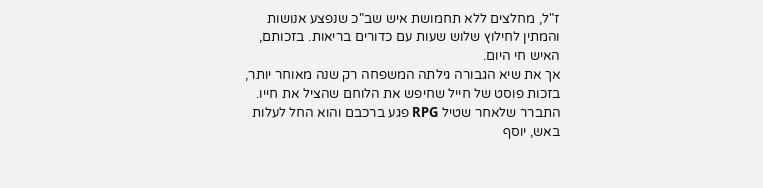ז"ל, מחלצים ללא תחמושת איש שב"כ שנפצע אנושות והמתין לחילוץ שלוש שעות עם כדורים בריאות. בזכותם, האיש חי היום.
אך את שיא הגבורה גילתה המשפחה רק שנה מאוחר יותר, בזכות פוסט של חייל שחיפש את הלוחם שהציל את חייו. התברר שלאחר שטיל RPG פגע ברכבם והוא החל לעלות באש, יוסף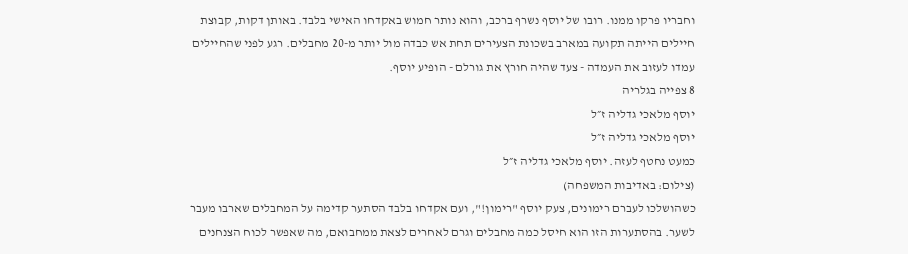וחבריו פרקו ממנו. רובו של יוסף נשרף ברכב, והוא נותר חמוש באקדחו האישי בלבד. באותן דקות, קבוצת חיילים הייתה תקועה במארב בשכונת הצעירים תחת אש כבדה מול יותר מ-20 מחבלים. רגע לפני שהחיילים עמדו לעזוב את העמדה - צעד שהיה חורץ את גורלם - הופיע יוסף.
8 צפייה בגלריה
יוסף מלאכי גדליה ז״ל
יוסף מלאכי גדליה ז״ל
כמעט נחטף לעזה. יוסף מלאכי גדליה ז״ל
(צילום: באדיבות המשפחה)
כשהושלכו לעברם רימונים, צעק יוסף "רימון!", ועם אקדחו בלבד הסתער קדימה על המחבלים שארבו מעבר לשער. בהסתערות הזו הוא חיסל כמה מחבלים וגרם לאחרים לצאת ממחבואם, מה שאפשר לכוח הצנחנים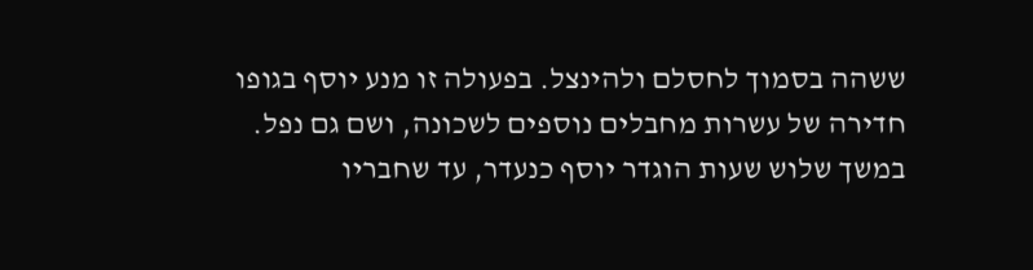ששהה בסמוך לחסלם ולהינצל. בפעולה זו מנע יוסף בגופו חדירה של עשרות מחבלים נוספים לשכונה, ושם גם נפל.
במשך שלוש שעות הוגדר יוסף כנעדר, עד שחבריו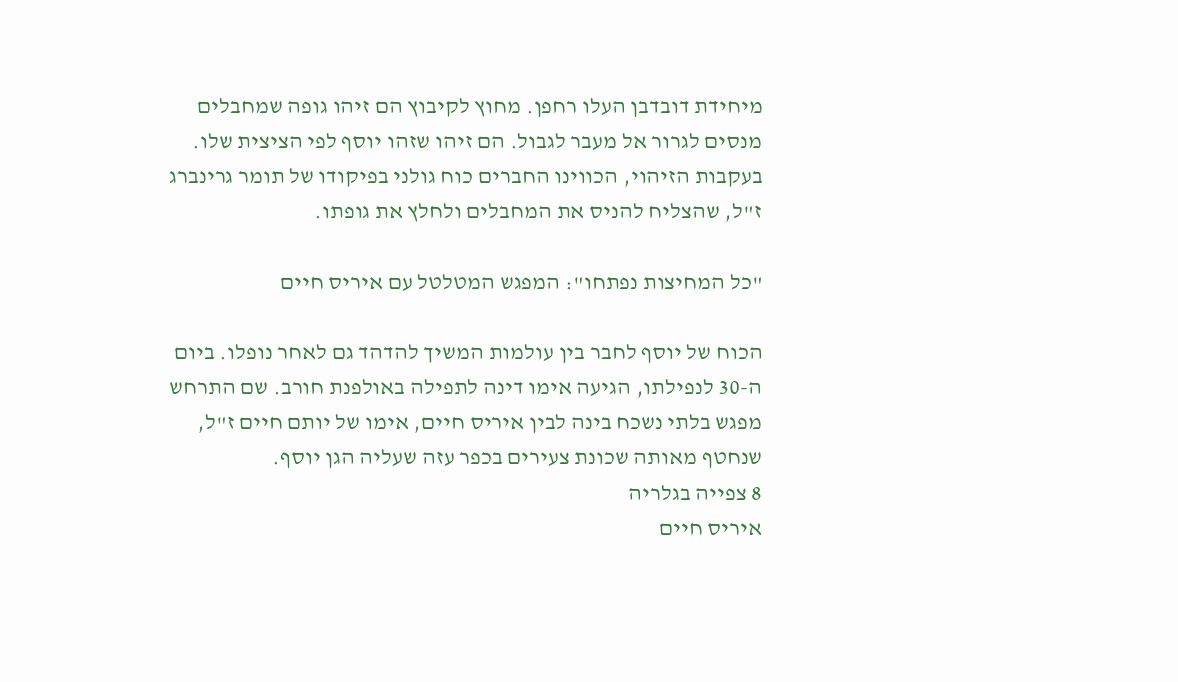מיחידת דובדבן העלו רחפן. מחוץ לקיבוץ הם זיהו גופה שמחבלים מנסים לגרור אל מעבר לגבול. הם זיהו שזהו יוסף לפי הציצית שלו. בעקבות הזיהוי, הכווינו החברים כוח גולני בפיקודו של תומר גרינברג ז"ל, שהצליח להניס את המחבלים ולחלץ את גופתו.

"כל המחיצות נפתחו": המפגש המטלטל עם איריס חיים

הכוח של יוסף לחבר בין עולמות המשיך להדהד גם לאחר נופלו. ביום ה-30 לנפילתו, הגיעה אימו דינה לתפילה באולפנת חורב. שם התרחש מפגש בלתי נשכח בינה לבין איריס חיים, אימו של יותם חיים ז"ל, שנחטף מאותה שכונת צעירים בכפר עזה שעליה הגן יוסף.
8 צפייה בגלריה
איריס חיים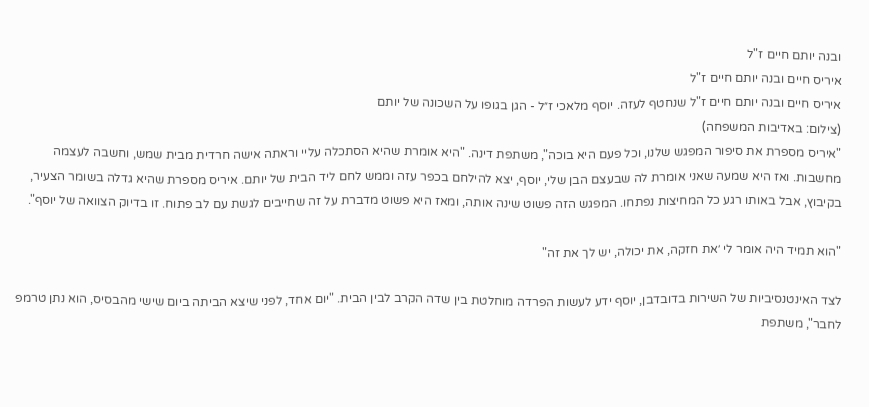ובנה יותם חיים ז"ל
איריס חיים ובנה יותם חיים ז"ל
איריס חיים ובנה יותם חיים ז"ל שנחטף לעזה. יוסף מלאכי ז״ל - הגן בגופו על השכונה של יותם
(צילום: באדיבות המשפחה)
"איריס מספרת את סיפור המפגש שלנו, וכל פעם היא בוכה", משתפת דינה. "היא אומרת שהיא הסתכלה עליי וראתה אישה חרדית מבית שמש, וחשבה לעצמה מחשבות. ואז היא שמעה שאני אומרת לה שבעצם הבן שלי, יוסף, יצא להילחם בכפר עזה וממש לחם ליד הבית של יותם. איריס מספרת שהיא גדלה בשומר הצעיר, בקיבוץ, אבל באותו רגע כל המחיצות נפתחו. המפגש הזה פשוט שינה אותה, ומאז היא פשוט מדברת על זה שחייבים לגשת עם לב פתוח. זו בדיוק הצוואה של יוסף".

"הוא תמיד היה אומר לי ׳את חזקה, את יכולה, יש לך את זה"

לצד האינטנסיביות של השירות בדובדבן, יוסף ידע לעשות הפרדה מוחלטת בין שדה הקרב לבין הבית. "יום אחד, לפני שיצא הביתה ביום שישי מהבסיס, הוא נתן טרמפ לחבר", משתפת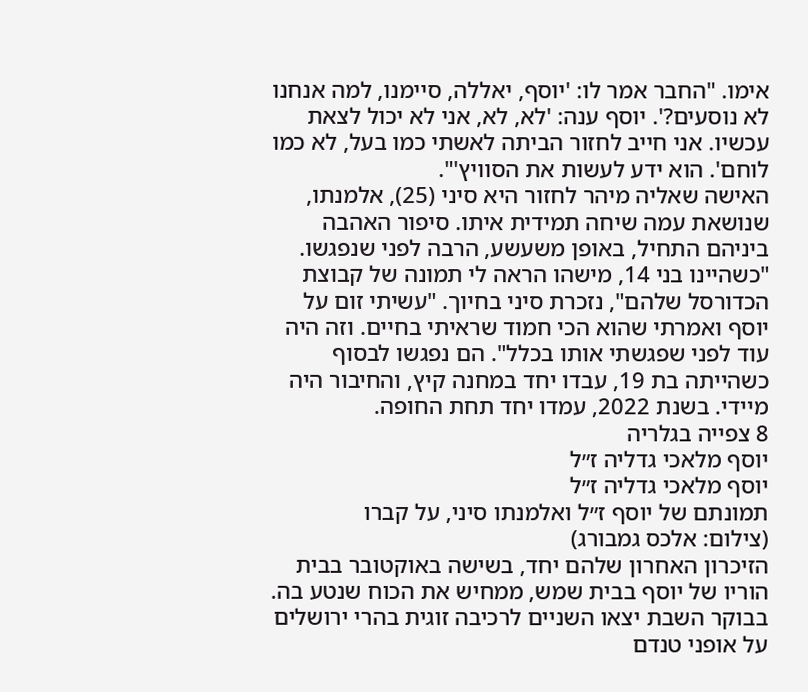אימו. "החבר אמר לו: 'יוסף, יאללה, סיימנו, למה אנחנו לא נוסעים?'. יוסף ענה: 'לא, לא, אני לא יכול לצאת עכשיו. אני חייב לחזור הביתה לאשתי כמו בעל, לא כמו לוחם'. הוא ידע לעשות את הסוויץ'".
האישה שאליה מיהר לחזור היא סיני (25), אלמנתו, שנושאת עמה שיחה תמידית איתו. סיפור האהבה ביניהם התחיל, באופן משעשע, הרבה לפני שנפגשו. "כשהיינו בני 14, מישהו הראה לי תמונה של קבוצת הכדורסל שלהם", נזכרת סיני בחיוך. "עשיתי זום על יוסף ואמרתי שהוא הכי חמוד שראיתי בחיים. וזה היה עוד לפני שפגשתי אותו בכלל". הם נפגשו לבסוף כשהייתה בת 19, עבדו יחד במחנה קיץ, והחיבור היה מיידי. בשנת 2022, עמדו יחד תחת החופה.
8 צפייה בגלריה
יוסף מלאכי גדליה ז״ל
יוסף מלאכי גדליה ז״ל
תמונתם של יוסף ז״ל ואלמנתו סיני, על קברו
(צילום: אלכס גמבורג)
הזיכרון האחרון שלהם יחד, בשישה באוקטובר בבית הוריו של יוסף בבית שמש, ממחיש את הכוח שנטע בה. בבוקר השבת יצאו השניים לרכיבה זוגית בהרי ירושלים על אופני טנדם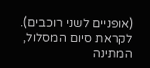(אופניים לשני רוכבים). לקראת סיום המסלול, המתינה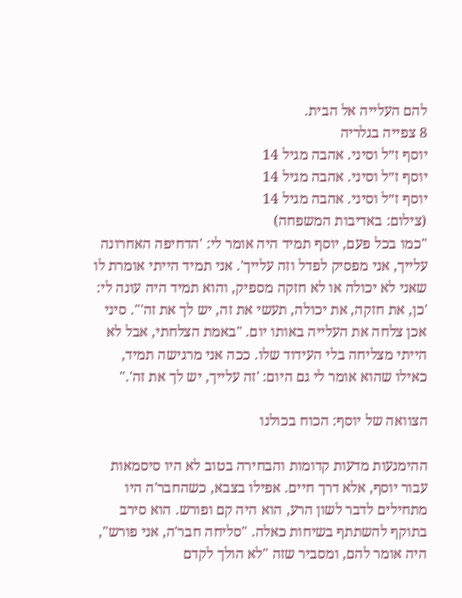להם העלייה אל הבית.
8 צפייה בגלריה
יוסף ז״ל וסיני. אהבה מגיל 14
יוסף ז״ל וסיני. אהבה מגיל 14
יוסף ז״ל וסיני. אהבה מגיל 14
(צילום: באדיבות המשפחה)
"כמו בכל פעם, יוסף תמיד היה אומר לי: 'הדחיפה האחרונה עלייך, אני מפסיק לפדל וזה עלייך'. אני תמיד הייתי אומרת לו שאני לא יכולה או לא חזקה מספיק, והוא תמיד היה עונה לי: 'כן, את חזקה, את יכולה, תעשי את זה, יש לך את זה'". סיני אכן צלחה את העלייה באותו יום. "באמת הצלחתי, אבל לא הייתי מצליחה בלי העידוד שלו. ככה אני מרגישה תמיד, כאילו שהוא אומר לי גם היום: 'זה עלייך, יש לך את זה'."

הצוואה של יוסף: הכוח בכולנו

ההימנעות מדעות קדומות והבחירה בטוב לא היו סיסמאות עבור יוסף, אלא דרך חיים. אפילו בצבא, כשהחבר'ה היו מתחילים לדבר לשון הרע, הוא היה קם ופורש. הוא סירב בתוקף להשתתף בשיחות כאלה. "סליחה חבר'ה, אני פורש", היה אומר להם, ומסביר שזה "לא הולך לקדם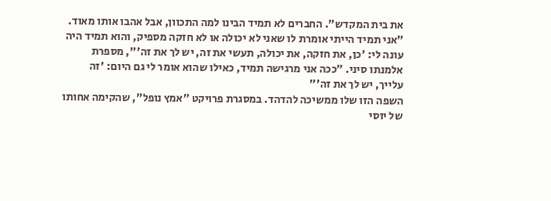את בית המקדש". החברים לא תמיד הבינו למה התכוון, אבל אהבו אותו מאוד.
"אני תמיד הייתי אומרת לו שאני לא יכולה או לא חזקה מספיק, והוא תמיד היה עונה לי: 'כן, את חזקה, את יכולה, תעשי את זה, יש לך את זה'", מספרת אלמנתו סיני. ״ככה אני מרגישה תמיד, כאילו שהוא אומר לי גם היום: 'זה עלייך, יש לך את זה'"
השפה הזו שלו ממשיכה להדהד. במסגרת פרויקט "אמץ נופל", שהקימה אחותו של יוסי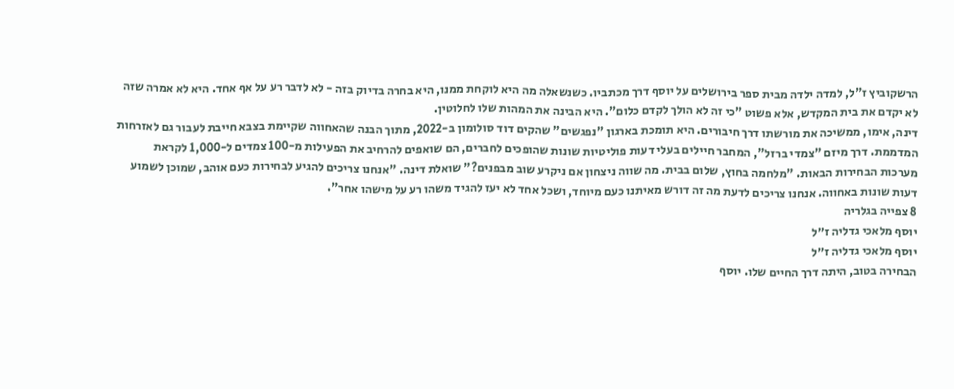הרשקוביץ ז"ל, למדה ילדה מבית ספר בירושלים על יוסף דרך מכתביו. כשנשאלה מה היא לוקחת ממנו, היא בחרה בדיוק בזה - לא לדבר רע על אף אחד. היא לא אמרה שזה לא יקדם את בית המקדש, אלא פשוט "כי זה לא הולך לקדם כלום". היא הבינה את המהות שלו לחלוטין.
דינה, אימו, ממשיכה את מורשתו דרך חיבורים. היא תומכת בארגון "נפגשים" שהקים דוד סולומון ב-2022, מתוך הבנה שהאחווה שקיימת בצבא חייבת לעבור גם לאזרחות המדממת. דרך מיזם "צמדי ברזל", המחבר חיילים בעלי דעות פוליטיות שונות שהופכים לחברים, הם שואפים להרחיב את הפעילות מ-100 צמדים ל-1,000 לקראת מערכות הבחירות הבאות. "מלחמה בחוץ, שלום בבית. מה שווה ניצחון אם ניקרע שוב מבפנים?" שואלת דינה. "אנחנו צריכים להגיע לבחירות כעם אוהב, שמוכן לשמוע דעות שונות באחווה. אנחנו צריכים לדעת מה זה דורש מאיתנו כעם מיוחד, ושכל אחד לא יעז להגיד משהו רע על מישהו אחר".
8 צפייה בגלריה
יוסף מלאכי גדליה ז״ל
יוסף מלאכי גדליה ז״ל
הבחירה בטוב, היתה דרך החיים שלו. יוסף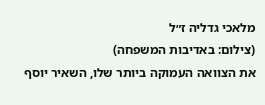מלאכי גדליה ז״ל
(צילום: באדיבות המשפחה)
את הצוואה העמוקה ביותר שלו, השאיר יוסף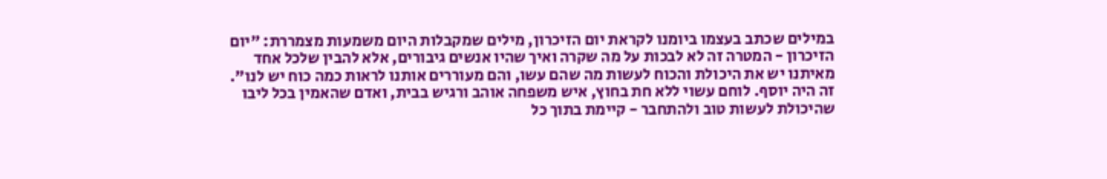במילים שכתב בעצמו ביומנו לקראת יום הזיכרון, מילים שמקבלות היום משמעות מצמררת: "יום הזיכרון - המטרה זה לא לבכות על מה שקרה ואיך שהיו אנשים גיבורים, אלא להבין שלכל אחד מאיתנו יש את היכולת והכוח לעשות מה שהם עשו, והם מעוררים אותנו לראות כמה כוח יש לנו". זה היה יוסף. לוחם עשוי ללא חת בחוץ, איש משפחה אוהב ורגיש בבית, ואדם שהאמין בכל ליבו שהיכולת לעשות טוב ולהתחבר - קיימת בתוך כל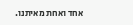אחד ואחת מאיתנו.